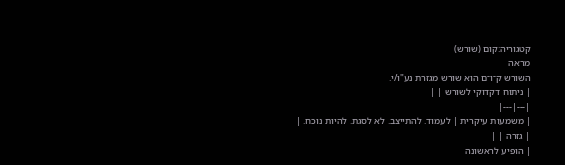קטגוריה:קום (שורש)
מראה
השורש ק־ו־ם הוא שורש מגזרת נע"ו/י.
| ניתוח דקדוקי לשורש | |
|---|---|
| משמעות עיקרית | לעמוד. להתייצב. לא לסגת. להיות נוכח. |
| גזרה | |
| הופיע לראשונה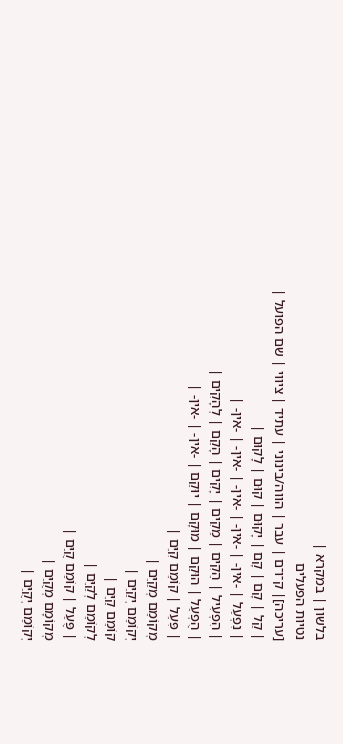בלשון | במקרא |
נטיות הפעלים
[עריכה]| ק־ו־ם | עבר | הווה/בינוני | עתיד | ציווי | שם הפועל |
| קַל | קָם | קָם | יָקוּם | קוּם | לָקוּם |
| נִפְעַל | -אין- | -אין- | -אין- | -אין- | -אין- |
| הִפְעִיל | הֵקִים | מֵקִים | יָקִים | הָקֵם | לְהָקִים |
| הֻפְעַל | הוּקַם | מוּקָם | יוּקַם | -אין- | -אין- |
| פִּעֵל | קוֹמֵם קִיֵּם |
מְקוֹמֵם מְקַיֵּם |
יְקוֹמֵם יְקַיֵּם |
קוֹמֵם קַיֵּם |
לְקוֹמֵם לְקַיֵּם |
| פֻּעַל | קוֹמַם קֻיַּם |
מְקוֹמָם מְקֻיַּם |
יְקוֹמַם יְקֻיַּם |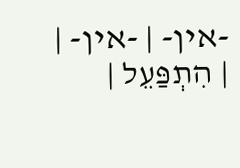-אין- | -אין- |
| הִתְפַּעֵל |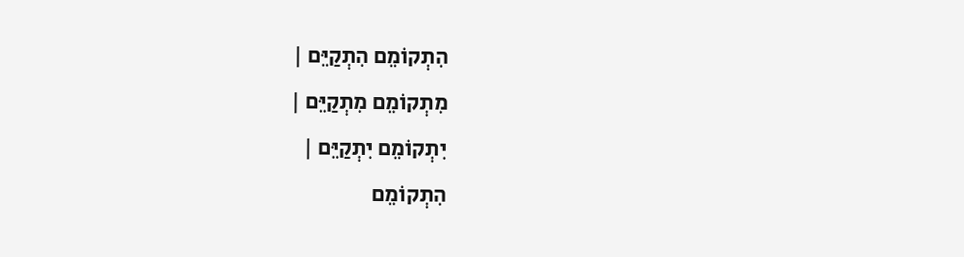הִתְקוֹמֵם הִתְקַיֵּם |
מִתְקוֹמֵם מִתְקַיֵּם |
יִתְקוֹמֵם יִתְקַיֵּם |
הִתְקוֹמֵם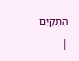הִתְקַיֵּם |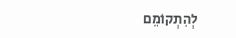לְהִתְקוֹמֵם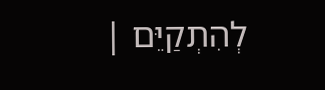לְהִתְקַיֵּם |